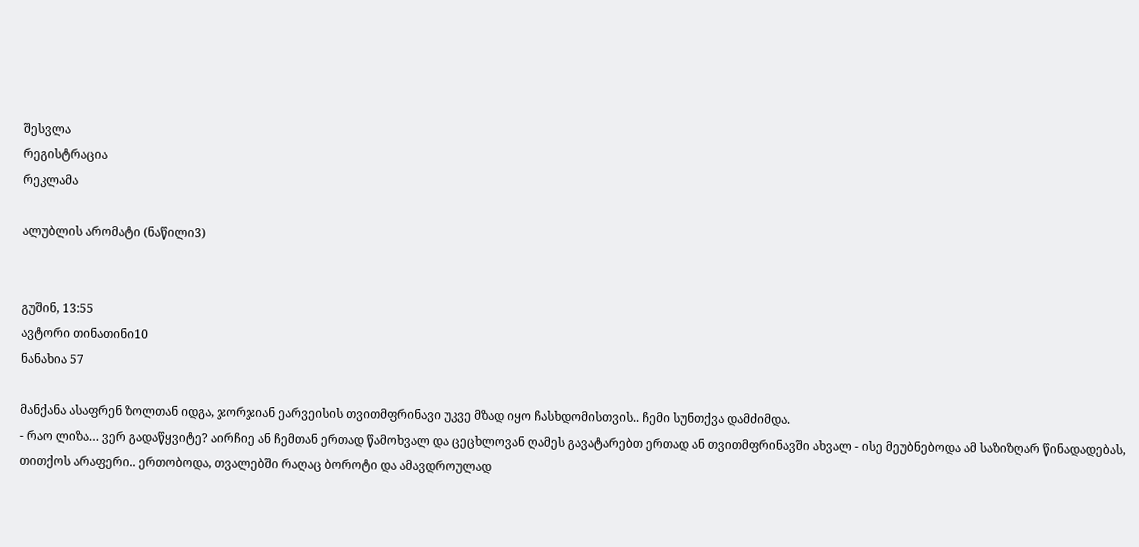შესვლა
რეგისტრაცია
რეკლამა

ალუბლის არომატი (ნაწილი3)


გუშინ, 13:55
ავტორი თინათინი10
ნანახია 57

მანქანა ასაფრენ ზოლთან იდგა, ჯორჯიან ეარვეისის თვითმფრინავი უკვე მზად იყო ჩასხდომისთვის.. ჩემი სუნთქვა დამძიმდა.
- რაო ლიზა… ვერ გადაწყვიტე? აირჩიე ან ჩემთან ერთად წამოხვალ და ცეცხლოვან ღამეს გავატარებთ ერთად ან თვითმფრინავში ახვალ - ისე მეუბნებოდა ამ საზიზღარ წინადადებას, თითქოს არაფერი.. ერთობოდა, თვალებში რაღაც ბოროტი და ამავდროულად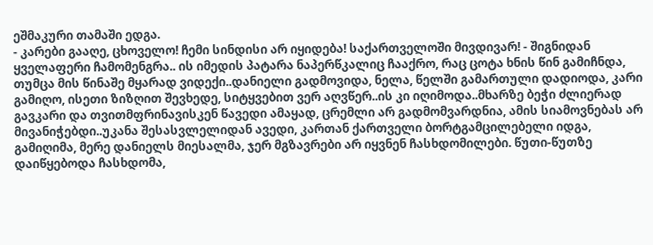ეშმაკური თამაში ედგა.
- კარები გააღე, ცხოველო! ჩემი სინდისი არ იყიდება! საქართველოში მივდივარ! - შიგნიდან ყველაფერი ჩამომენგრა.. ის იმედის პატარა ნაპერწკალიც ჩააქრო, რაც ცოტა ხნის წინ გამიჩნდა, თუმცა მის წინაშე მყარად ვიდექი..დანიელი გადმოვიდა, ნელა, წელში გამართული დადიოდა, კარი გამიღო, ისეთი ზიზღით შევხედე, სიტყვებით ვერ აღვწერ..ის კი იღიმოდა..მხარზე ბეჭი ძლიერად გავკარი და თვითმფრინავისკენ წავედი ამაყად, ცრემლი არ გადმომვარდნია, ამის სიამოვნებას არ მივანიჭებდი..უკანა შესასვლელიდან ავედი, კართან ქართველი ბორტგამცილებელი იდგა, გამიღიმა, მერე დანიელს მიესალმა, ჯერ მგზავრები არ იყვნენ ჩასხდომილები. წუთი-წუთზე დაიწყებოდა ჩასხდომა,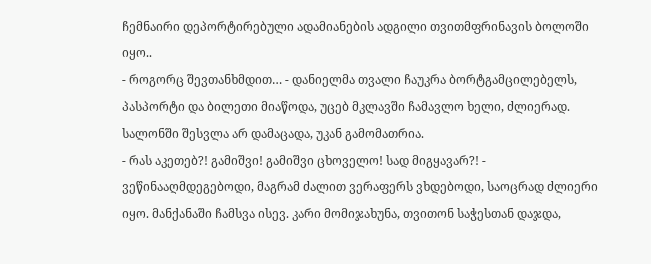ჩემნაირი დეპორტირებული ადამიანების ადგილი თვითმფრინავის ბოლოში იყო..
- როგორც შევთანხმდით… - დანიელმა თვალი ჩაუკრა ბორტგამცილებელს, პასპორტი და ბილეთი მიაწოდა, უცებ მკლავში ჩამავლო ხელი, ძლიერად.
სალონში შესვლა არ დამაცადა, უკან გამომათრია.
- რას აკეთებ?! გამიშვი! გამიშვი ცხოველო! სად მიგყავარ?! - ვეწინააღმდეგებოდი, მაგრამ ძალით ვერაფერს ვხდებოდი, საოცრად ძლიერი იყო. მანქანაში ჩამსვა ისევ. კარი მომიჯახუნა, თვითონ საჭესთან დაჯდა,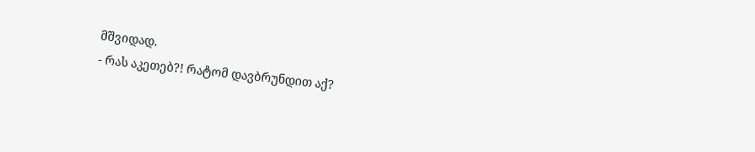მშვიდად.
- რას აკეთებ?! რატომ დავბრუნდით აქ?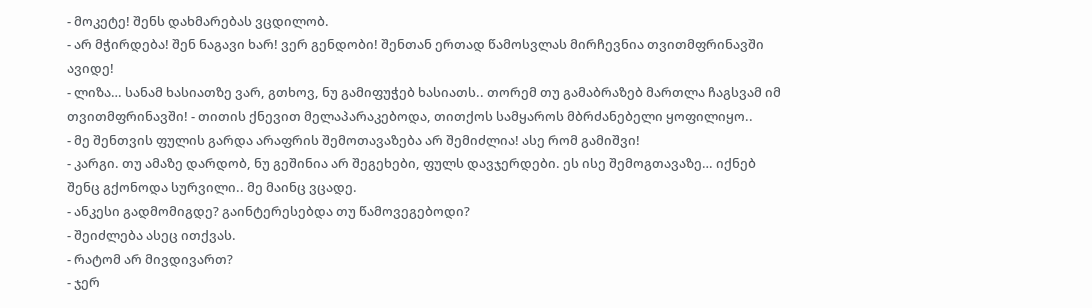- მოკეტე! შენს დახმარებას ვცდილობ.
- არ მჭირდება! შენ ნაგავი ხარ! ვერ გენდობი! შენთან ერთად წამოსვლას მირჩევნია თვითმფრინავში ავიდე!
- ლიზა… სანამ ხასიათზე ვარ, გთხოვ, ნუ გამიფუჭებ ხასიათს.. თორემ თუ გამაბრაზებ მართლა ჩაგსვამ იმ თვითმფრინავში! - თითის ქნევით მელაპარაკებოდა, თითქოს სამყაროს მბრძანებელი ყოფილიყო..
- მე შენთვის ფულის გარდა არაფრის შემოთავაზება არ შემიძლია! ასე რომ გამიშვი!
- კარგი. თუ ამაზე დარდობ, ნუ გეშინია არ შეგეხები, ფულს დავჯერდები. ეს ისე შემოგთავაზე… იქნებ შენც გქონოდა სურვილი.. მე მაინც ვცადე.
- ანკესი გადმომიგდე? გაინტერესებდა თუ წამოვეგებოდი?
- შეიძლება ასეც ითქვას.
- რატომ არ მივდივართ?
- ჯერ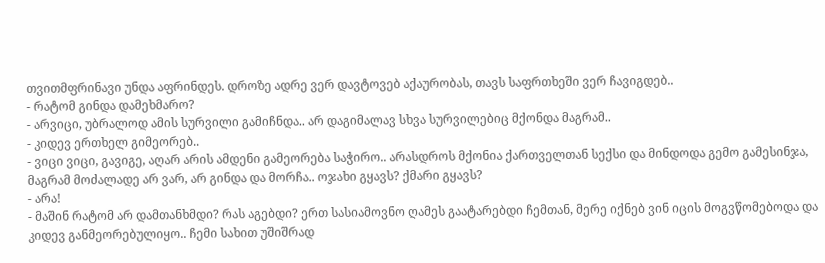თვითმფრინავი უნდა აფრინდეს. დროზე ადრე ვერ დავტოვებ აქაურობას, თავს საფრთხეში ვერ ჩავიგდებ..
- რატომ გინდა დამეხმარო?
- არვიცი, უბრალოდ ამის სურვილი გამიჩნდა.. არ დაგიმალავ სხვა სურვილებიც მქონდა მაგრამ..
- კიდევ ერთხელ გიმეორებ..
- ვიცი ვიცი, გავიგე, აღარ არის ამდენი გამეორება საჭირო.. არასდროს მქონია ქართველთან სექსი და მინდოდა გემო გამესინჯა, მაგრამ მოძალადე არ ვარ, არ გინდა და მორჩა.. ოჯახი გყავს? ქმარი გყავს?
- არა!
- მაშინ რატომ არ დამთანხმდი? რას აგებდი? ერთ სასიამოვნო ღამეს გაატარებდი ჩემთან, მერე იქნებ ვინ იცის მოგვწომებოდა და კიდევ განმეორებულიყო.. ჩემი სახით უშიშრად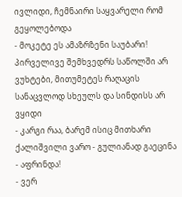ივლიდი, ჩემნაირი საყვარელი რომ გეყოლებოდა
- მოკეტე ეს ამაზრზენი საუბარი! პირველივე შემხვედრს საწოლში არ ვუხტები, მითუმეტეს რაღაცის სანაცვლოდ სხეულს და სინდისს არ ვყიდი
- კარგი რაა, ბარემ ისიც მითხარი ქალიშვილი ვარო - გულიანად გაეცინა
- აფრინდა!
- ვერ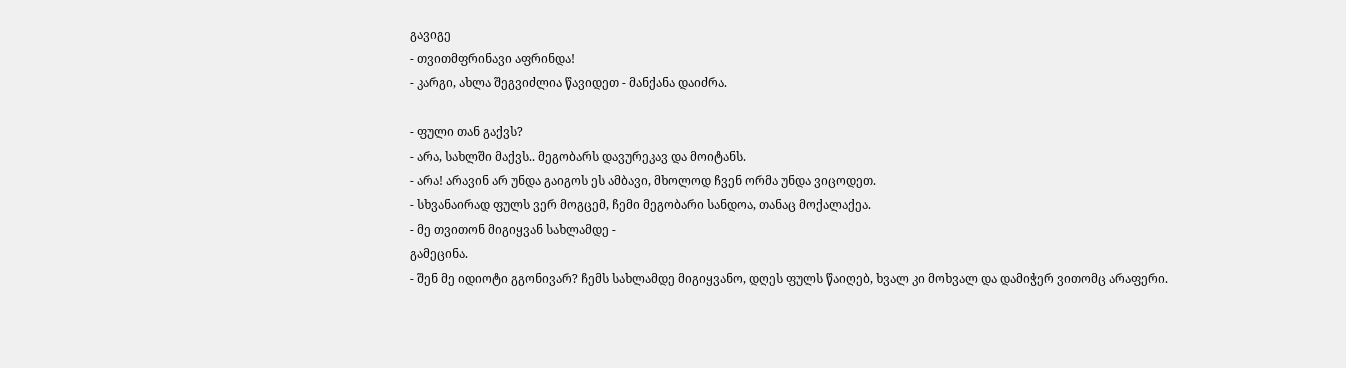გავიგე
- თვითმფრინავი აფრინდა!
- კარგი, ახლა შეგვიძლია წავიდეთ - მანქანა დაიძრა.

- ფული თან გაქვს?
- არა, სახლში მაქვს.. მეგობარს დავურეკავ და მოიტანს.
- არა! არავინ არ უნდა გაიგოს ეს ამბავი, მხოლოდ ჩვენ ორმა უნდა ვიცოდეთ.
- სხვანაირად ფულს ვერ მოგცემ, ჩემი მეგობარი სანდოა, თანაც მოქალაქეა.
- მე თვითონ მიგიყვან სახლამდე -
გამეცინა.
- შენ მე იდიოტი გგონივარ? ჩემს სახლამდე მიგიყვანო, დღეს ფულს წაიღებ, ხვალ კი მოხვალ და დამიჭერ ვითომც არაფერი.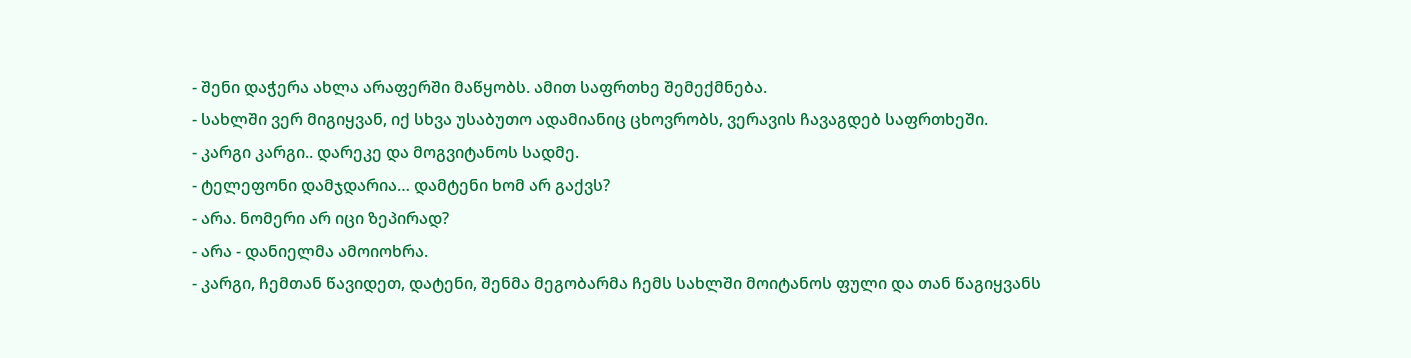- შენი დაჭერა ახლა არაფერში მაწყობს. ამით საფრთხე შემექმნება.
- სახლში ვერ მიგიყვან, იქ სხვა უსაბუთო ადამიანიც ცხოვრობს, ვერავის ჩავაგდებ საფრთხეში.
- კარგი კარგი.. დარეკე და მოგვიტანოს სადმე.
- ტელეფონი დამჯდარია… დამტენი ხომ არ გაქვს?
- არა. ნომერი არ იცი ზეპირად?
- არა - დანიელმა ამოიოხრა.
- კარგი, ჩემთან წავიდეთ, დატენი, შენმა მეგობარმა ჩემს სახლში მოიტანოს ფული და თან წაგიყვანს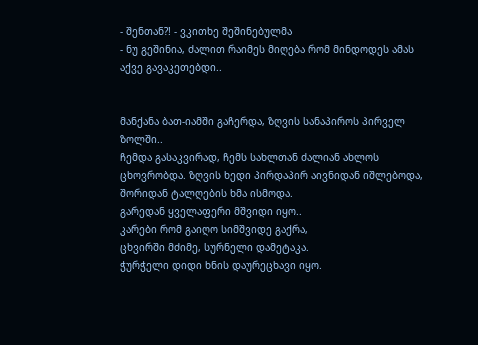- შენთან?! - ვკითხე შეშინებულმა
- ნუ გეშინია, ძალით რაიმეს მიღება რომ მინდოდეს ამას აქვე გავაკეთებდი..


მანქანა ბათ-იამში გაჩერდა, ზღვის სანაპიროს პირველ ზოლში..
ჩემდა გასაკვირად, ჩემს სახლთან ძალიან ახლოს ცხოვრობდა. ზღვის ხედი პირდაპირ აივნიდან იშლებოდა, შორიდან ტალღების ხმა ისმოდა.
გარედან ყველაფერი მშვიდი იყო..
კარები რომ გაიღო სიმშვიდე გაქრა,
ცხვირში მძიმე, სურნელი დამეტაკა.
ჭურჭელი დიდი ხნის დაურეცხავი იყო.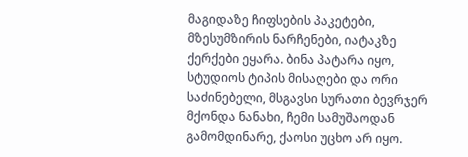მაგიდაზე ჩიფსების პაკეტები, მზესუმზირის ნარჩენები, იატაკზე ქერქები ეყარა. ბინა პატარა იყო, სტუდიოს ტიპის მისაღები და ორი საძინებელი, მსგავსი სურათი ბევრჯერ მქონდა ნანახი, ჩემი სამუშაოდან გამომდინარე, ქაოსი უცხო არ იყო.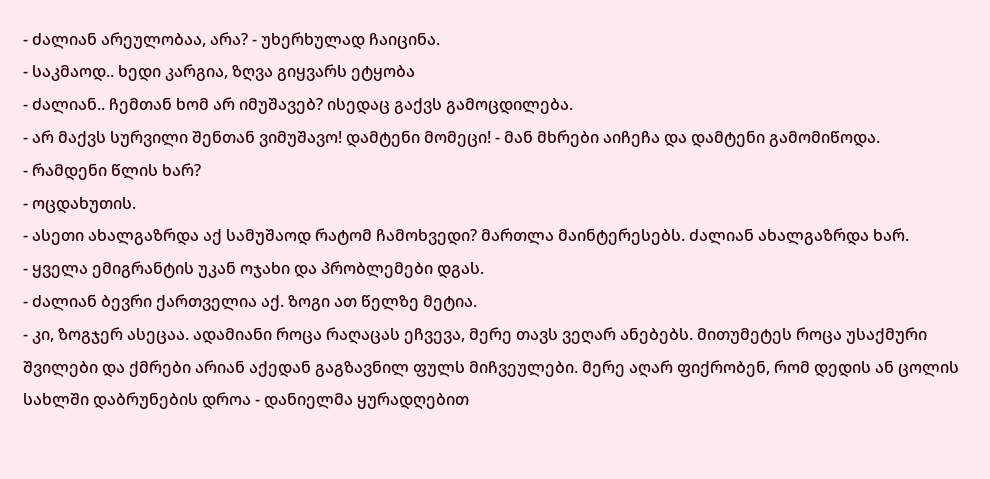- ძალიან არეულობაა, არა? - უხერხულად ჩაიცინა.
- საკმაოდ.. ხედი კარგია, ზღვა გიყვარს ეტყობა
- ძალიან.. ჩემთან ხომ არ იმუშავებ? ისედაც გაქვს გამოცდილება.
- არ მაქვს სურვილი შენთან ვიმუშავო! დამტენი მომეცი! - მან მხრები აიჩეჩა და დამტენი გამომიწოდა.
- რამდენი წლის ხარ?
- ოცდახუთის.
- ასეთი ახალგაზრდა აქ სამუშაოდ რატომ ჩამოხვედი? მართლა მაინტერესებს. ძალიან ახალგაზრდა ხარ.
- ყველა ემიგრანტის უკან ოჯახი და პრობლემები დგას.
- ძალიან ბევრი ქართველია აქ. ზოგი ათ წელზე მეტია.
- კი, ზოგჯერ ასეცაა. ადამიანი როცა რაღაცას ეჩვევა, მერე თავს ვეღარ ანებებს. მითუმეტეს როცა უსაქმური შვილები და ქმრები არიან აქედან გაგზავნილ ფულს მიჩვეულები. მერე აღარ ფიქრობენ, რომ დედის ან ცოლის სახლში დაბრუნების დროა - დანიელმა ყურადღებით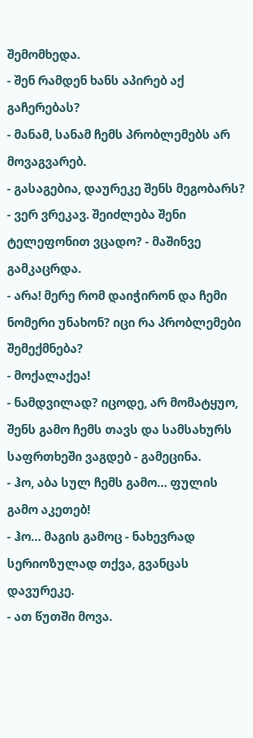შემომხედა.
- შენ რამდენ ხანს აპირებ აქ გაჩერებას?
- მანამ, სანამ ჩემს პრობლემებს არ მოვაგვარებ.
- გასაგებია, დაურეკე შენს მეგობარს?
- ვერ ვრეკავ. შეიძლება შენი ტელეფონით ვცადო? - მაშინვე გამკაცრდა.
- არა! მერე რომ დაიჭირონ და ჩემი ნომერი უნახონ? იცი რა პრობლემები შემექმნება?
- მოქალაქეა!
- ნამდვილად? იცოდე, არ მომატყუო, შენს გამო ჩემს თავს და სამსახურს საფრთხეში ვაგდებ - გამეცინა.
- ჰო, აბა სულ ჩემს გამო… ფულის გამო აკეთებ!
- ჰო… მაგის გამოც - ნახევრად სერიოზულად თქვა, გვანცას დავურეკე.
- ათ წუთში მოვა.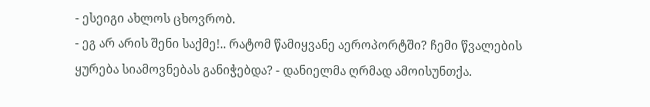- ესეიგი ახლოს ცხოვრობ.
- ეგ არ არის შენი საქმე!.. რატომ წამიყვანე აეროპორტში? ჩემი წვალების ყურება სიამოვნებას განიჭებდა? - დანიელმა ღრმად ამოისუნთქა.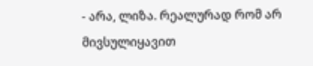- არა, ლიზა. რეალურად რომ არ მივსულიყავით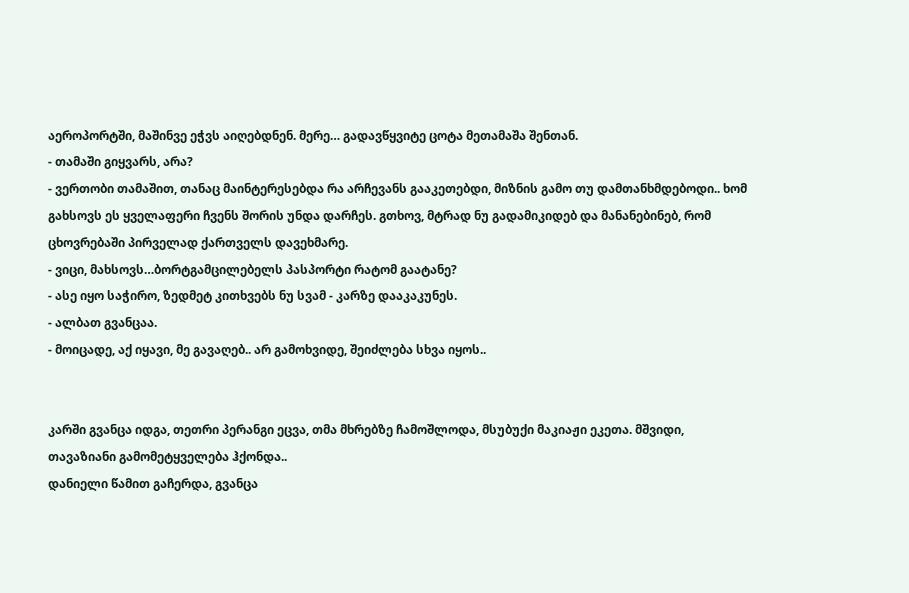აეროპორტში, მაშინვე ეჭვს აიღებდნენ. მერე… გადავწყვიტე ცოტა მეთამაშა შენთან.
- თამაში გიყვარს, არა?
- ვერთობი თამაშით, თანაც მაინტერესებდა რა არჩევანს გააკეთებდი, მიზნის გამო თუ დამთანხმდებოდი.. ხომ გახსოვს ეს ყველაფერი ჩვენს შორის უნდა დარჩეს. გთხოვ, მტრად ნუ გადამიკიდებ და მანანებინებ, რომ ცხოვრებაში პირველად ქართველს დავეხმარე.
- ვიცი, მახსოვს…ბორტგამცილებელს პასპორტი რატომ გაატანე?
- ასე იყო საჭირო, ზედმეტ კითხვებს ნუ სვამ - კარზე დააკაკუნეს.
- ალბათ გვანცაა.
- მოიცადე, აქ იყავი, მე გავაღებ.. არ გამოხვიდე, შეიძლება სხვა იყოს..


კარში გვანცა იდგა, თეთრი პერანგი ეცვა, თმა მხრებზე ჩამოშლოდა, მსუბუქი მაკიაჟი ეკეთა. მშვიდი, თავაზიანი გამომეტყველება ჰქონდა..
დანიელი წამით გაჩერდა, გვანცა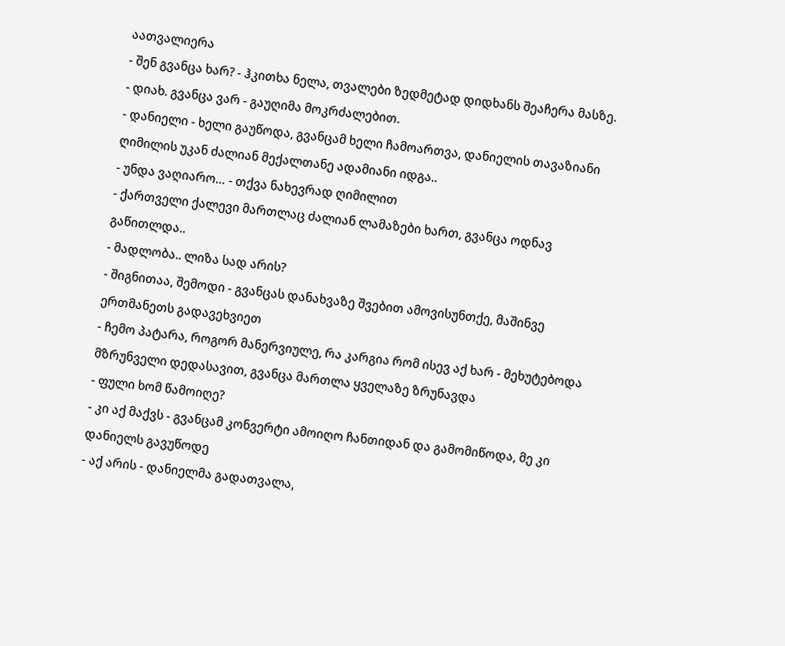აათვალიერა
- შენ გვანცა ხარ? - ჰკითხა ნელა, თვალები ზედმეტად დიდხანს შეაჩერა მასზე.
- დიახ. გვანცა ვარ - გაუღიმა მოკრძალებით.
- დანიელი - ხელი გაუწოდა, გვანცამ ხელი ჩამოართვა, დანიელის თავაზიანი ღიმილის უკან ძალიან მექალთანე ადამიანი იდგა..
- უნდა ვაღიარო… - თქვა ნახევრად ღიმილით
- ქართველი ქალევი მართლაც ძალიან ლამაზები ხართ, გვანცა ოდნავ გაწითლდა..
- მადლობა.. ლიზა სად არის?
- შიგნითაა, შემოდი - გვანცას დანახვაზე შვებით ამოვისუნთქე, მაშინვე ერთმანეთს გადავეხვიეთ
- ჩემო პატარა, როგორ მანერვიულე, რა კარგია რომ ისევ აქ ხარ - მეხუტებოდა მზრუნველი დედასავით, გვანცა მართლა ყველაზე ზრუნავდა
- ფული ხომ წამოიღე?
- კი აქ მაქვს - გვანცამ კონვერტი ამოიღო ჩანთიდან და გამომიწოდა, მე კი დანიელს გავუწოდე
- აქ არის - დანიელმა გადათვალა,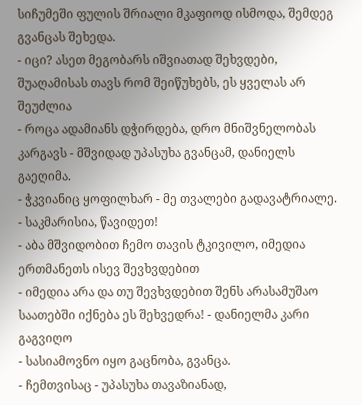სიჩუმეში ფულის შრიალი მკაფიოდ ისმოდა, შემდეგ გვანცას შეხედა.
- იცი? ასეთ მეგობარს იშვიათად შეხვდები, შუაღამისას თავს რომ შეიწუხებს, ეს ყველას არ შეუძლია
- როცა ადამიანს დჭირდება, დრო მნიშვნელობას კარგავს - მშვიდად უპასუხა გვანცამ, დანიელს გაეღიმა.
- ჭკვიანიც ყოფილხარ - მე თვალები გადავატრიალე.
- საკმარისია, წავიდეთ!
- აბა მშვიდობით ჩემო თავის ტკივილო, იმედია ერთმანეთს ისევ შევხვდებით
- იმედია არა და თუ შევხვდებით შენს არასამუშაო საათებში იქნება ეს შეხვედრა! - დანიელმა კარი გაგვიღო
- სასიამოვნო იყო გაცნობა, გვანცა.
- ჩემთვისაც - უპასუხა თავაზიანად,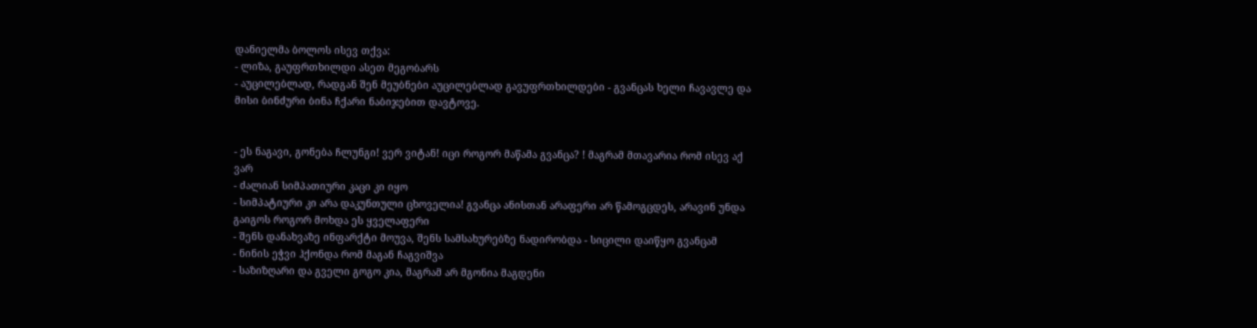დანიელმა ბოლოს ისევ თქვა:
- ლიზა, გაუფრთხილდი ასეთ მეგობარს
- აუცილებლად, რადგან შენ მეუბნები აუცილებლად გავუფრთხილდები - გვანცას ხელი ჩავავლე და მისი ბინძური ბინა ჩქარი ნაბიჯებით დავტოვე.


- ეს ნაგავი, გონება ჩლუნგი! ვერ ვიტან! იცი როგორ მაწამა გვანცა? ! მაგრამ მთავარია რომ ისევ აქ ვარ
- ძალიან სიმპათიური კაცი კი იყო
- სიმპატიური კი არა დაკუნთული ცხოველია! გვანცა ანისთან არაფერი არ წამოგცდეს, არავინ უნდა გაიგოს როგორ მოხდა ეს ყველაფერი
- შენს დანახვაზე ინფარქტი მოუვა, შენს სამსახურებზე ნადირობდა - სიცილი დაიწყო გვანცამ
- ნინის ეჭვი ჰქონდა რომ მაგან ჩაგვიშვა
- საზიზღარი და გველი გოგო კია, მაგრამ არ მგონია მაგდენი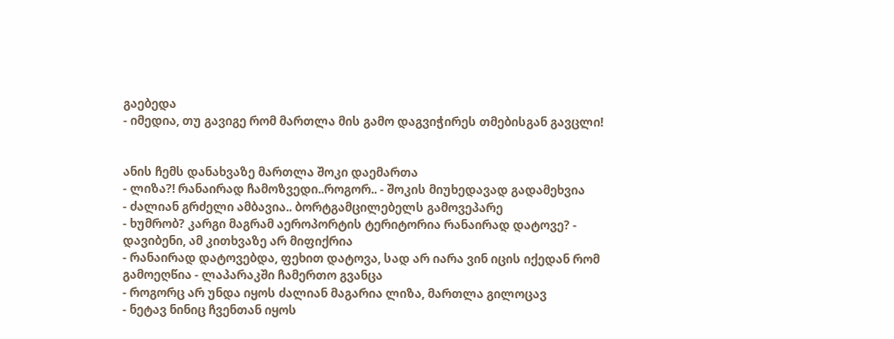გაებედა
- იმედია, თუ გავიგე რომ მართლა მის გამო დაგვიჭირეს თმებისგან გავცლი!


ანის ჩემს დანახვაზე მართლა შოკი დაემართა
- ლიზა?! რანაირად ჩამოზვედი..როგორ.. - შოკის მიუხედავად გადამეხვია
- ძალიან გრძელი ამბავია.. ბორტგამცილებელს გამოვეპარე
- ხუმრობ? კარგი მაგრამ აეროპორტის ტერიტორია რანაირად დატოვე? - დავიბენი, ამ კითხვაზე არ მიფიქრია
- რანაირად დატოვებდა, ფეხით დატოვა, სად არ იარა ვინ იცის იქედან რომ გამოეღწია - ლაპარაკში ჩამერთო გვანცა
- როგორც არ უნდა იყოს ძალიან მაგარია ლიზა, მართლა გილოცავ
- ნეტავ ნინიც ჩვენთან იყოს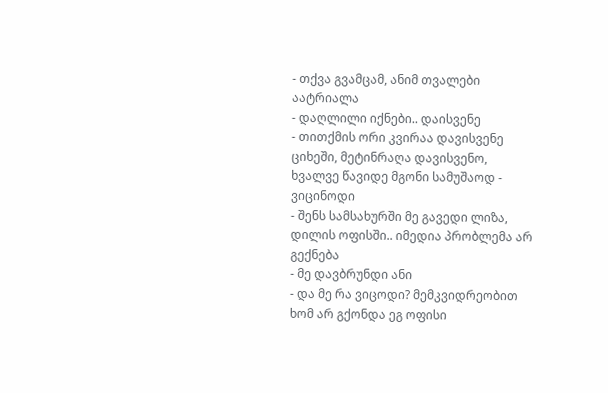- თქვა გვამცამ, ანიმ თვალები აატრიალა
- დაღლილი იქნები.. დაისვენე
- თითქმის ორი კვირაა დავისვენე ციხეში, მეტინრაღა დავისვენო, ხვალვე წავიდე მგონი სამუშაოდ - ვიცინოდი
- შენს სამსახურში მე გავედი ლიზა, დილის ოფისში.. იმედია პრობლემა არ გექნება
- მე დავბრუნდი ანი
- და მე რა ვიცოდი? მემკვიდრეობით ხომ არ გქონდა ეგ ოფისი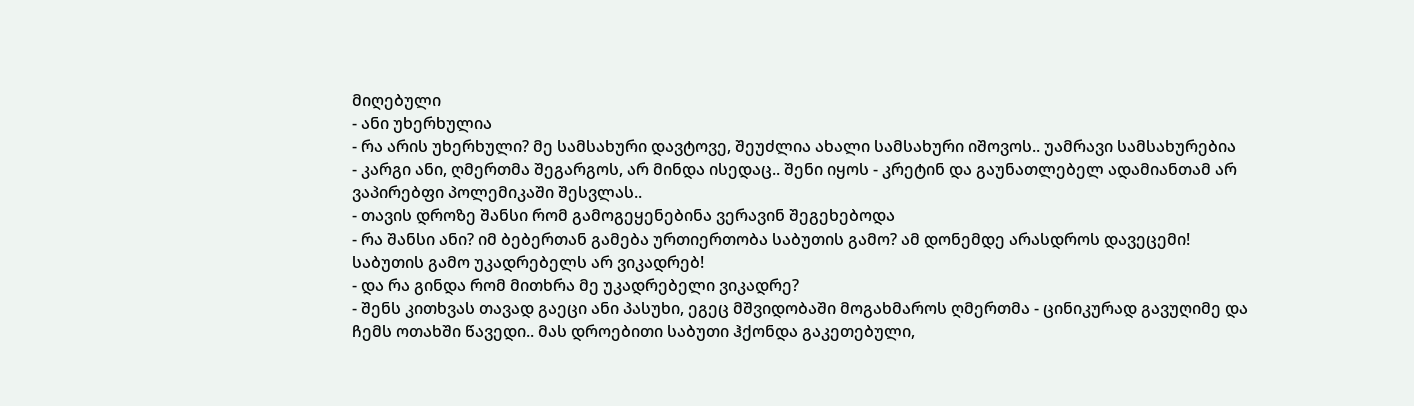მიღებული
- ანი უხერხულია
- რა არის უხერხული? მე სამსახური დავტოვე, შეუძლია ახალი სამსახური იშოვოს.. უამრავი სამსახურებია
- კარგი ანი, ღმერთმა შეგარგოს, არ მინდა ისედაც.. შენი იყოს - კრეტინ და გაუნათლებელ ადამიანთამ არ ვაპირებფი პოლემიკაში შესვლას..
- თავის დროზე შანსი რომ გამოგეყენებინა ვერავინ შეგეხებოდა
- რა შანსი ანი? იმ ბებერთან გამება ურთიერთობა საბუთის გამო? ამ დონემდე არასდროს დავეცემი! საბუთის გამო უკადრებელს არ ვიკადრებ!
- და რა გინდა რომ მითხრა მე უკადრებელი ვიკადრე?
- შენს კითხვას თავად გაეცი ანი პასუხი, ეგეც მშვიდობაში მოგახმაროს ღმერთმა - ცინიკურად გავუღიმე და ჩემს ოთახში წავედი.. მას დროებითი საბუთი ჰქონდა გაკეთებული,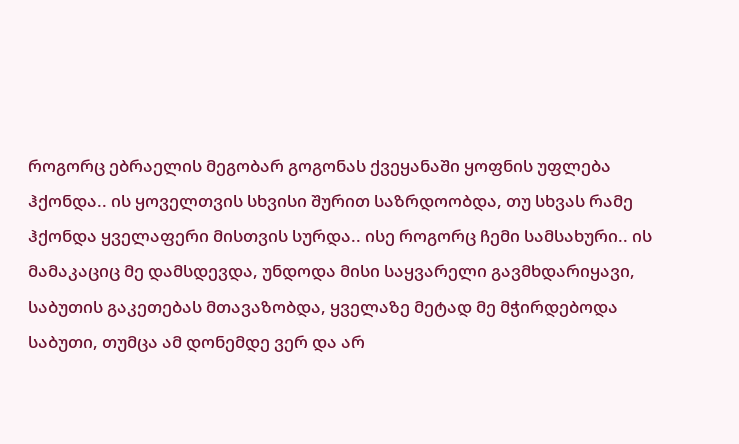როგორც ებრაელის მეგობარ გოგონას ქვეყანაში ყოფნის უფლება ჰქონდა.. ის ყოველთვის სხვისი შურით საზრდოობდა, თუ სხვას რამე ჰქონდა ყველაფერი მისთვის სურდა.. ისე როგორც ჩემი სამსახური.. ის მამაკაციც მე დამსდევდა, უნდოდა მისი საყვარელი გავმხდარიყავი, საბუთის გაკეთებას მთავაზობდა, ყველაზე მეტად მე მჭირდებოდა საბუთი, თუმცა ამ დონემდე ვერ და არ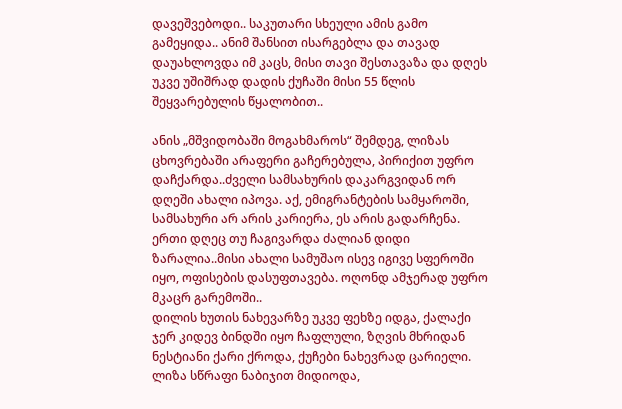დავეშვებოდი.. საკუთარი სხეული ამის გამო გამეყიდა.. ანიმ შანსით ისარგებლა და თავად დაუახლოვდა იმ კაცს, მისი თავი შესთავაზა და დღეს უკვე უშიშრად დადის ქუჩაში მისი 55 წლის შეყვარებულის წყალობით..

ანის „მშვიდობაში მოგახმაროს“ შემდეგ, ლიზას ცხოვრებაში არაფერი გაჩერებულა, პირიქით უფრო დაჩქარდა..ძველი სამსახურის დაკარგვიდან ორ დღეში ახალი იპოვა. აქ, ემიგრანტების სამყაროში, სამსახური არ არის კარიერა, ეს არის გადარჩენა. ერთი დღეც თუ ჩაგივარდა ძალიან დიდი ზარალია..მისი ახალი სამუშაო ისევ იგივე სფეროში იყო, ოფისების დასუფთავება. ოღონდ ამჯერად უფრო მკაცრ გარემოში..
დილის ხუთის ნახევარზე უკვე ფეხზე იდგა, ქალაქი ჯერ კიდევ ბინდში იყო ჩაფლული, ზღვის მხრიდან ნესტიანი ქარი ქროდა, ქუჩები ნახევრად ცარიელი. ლიზა სწრაფი ნაბიჯით მიდიოდა,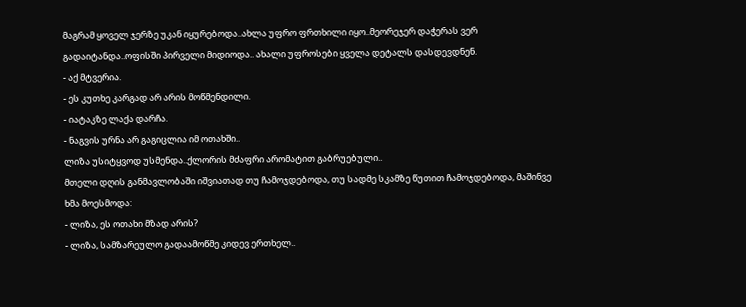მაგრამ ყოველ ჯერზე უკან იყურებოდა..ახლა უფრო ფრთხილი იყო..მეორეჯერ დაჭერას ვერ გადაიტანდა..ოფისში პირველი მიდიოდა.. ახალი უფროსები ყველა დეტალს დასდევდნენ.
- აქ მტვერია.
- ეს კუთხე კარგად არ არის მოწმენდილი.
- იატაკზე ლაქა დარჩა.
- ნაგვის ურნა არ გაგიცლია იმ ოთახში..
ლიზა უსიტყვოდ უსმენდა..ქლორის მძაფრი არომატით გაბრუებული..
მთელი დღის განმავლობაში იშვიათად თუ ჩამოჯდებოდა, თუ სადმე სკამზე წუთით ჩამოჯდებოდა, მაშინვე ხმა მოესმოდა:
- ლიზა, ეს ოთახი მზად არის?
- ლიზა, სამზარეულო გადაამოწმე კიდევ ერთხელ..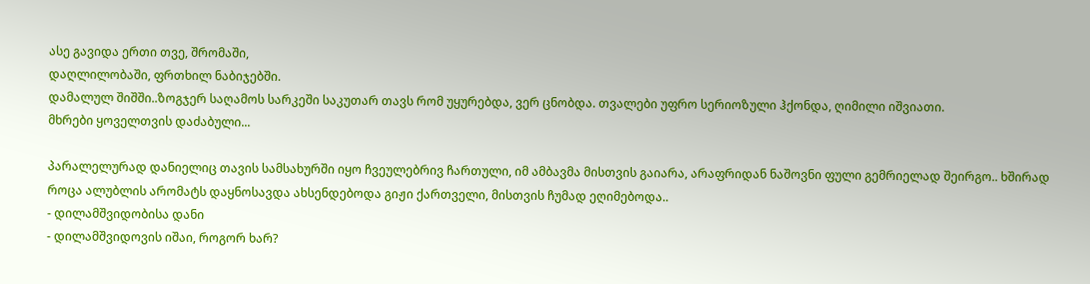ასე გავიდა ერთი თვე, შრომაში,
დაღლილობაში, ფრთხილ ნაბიჯებში.
დამალულ შიშში..ზოგჯერ საღამოს სარკეში საკუთარ თავს რომ უყურებდა, ვერ ცნობდა. თვალები უფრო სერიოზული ჰქონდა, ღიმილი იშვიათი.
მხრები ყოველთვის დაძაბული...

პარალელურად დანიელიც თავის სამსახურში იყო ჩვეულებრივ ჩართული, იმ ამბავმა მისთვის გაიარა, არაფრიდან ნაშოვნი ფული გემრიელად შეირგო.. ხშირად როცა ალუბლის არომატს დაყნოსავდა ახსენდებოდა გიჟი ქართველი, მისთვის ჩუმად ეღიმებოდა..
- დილამშვიდობისა დანი
- დილამშვიდოვის იშაი, როგორ ხარ?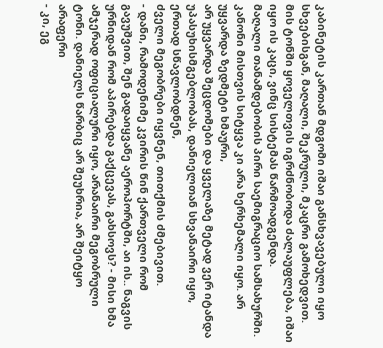კაბინეტის კართან მდგომი იშაი განსხვავებული იყო სხვებისგან, მაღალი, შეკრული, მკაცრი გამოხედვით. მის ტონში ყოველთვის იგრძნობოდა ძალაუფლება, იშაი იყო ის კაცი, ვინც სისტემას წარმოადგენდა.
მაღალი თანამდებობის პირი საემიგრაციო სამსახურში. კანონი მისთვის სიტყვა კი არა ხერხემალი იყო. არ უყვარდა ზედმეტი ხმაური,
არ უყვარდა შეცდომები და ყველაზე მეტად ვერ იტანდა უპასუხისმგებლობას, დანიელთან სხვანაირი იყო, ერთად სწავლობდნენ,
ძველი მეგობრები იყვნენ, თითქმის ძმებივით.
- დანი, რამოდენიმე კვირის წინ ქართველი რომ გავუშვით, შენ გადაიყვანე აეროპორტში, აი ის.. ნაგვის ურნიდან რომ აპირებდა გაქცევას, გახსოვს? - მისი ხმა ამჯერად ოფიციალური იყო, არანაირი მეგობრული ტონი. დანიელს წარბიც არ შეუხრია, არ შეიტყო არაფერი
- კი, ეგ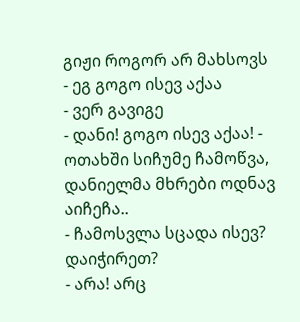გიჟი როგორ არ მახსოვს
- ეგ გოგო ისევ აქაა
- ვერ გავიგე
- დანი! გოგო ისევ აქაა! - ოთახში სიჩუმე ჩამოწვა, დანიელმა მხრები ოდნავ აიჩეჩა..
- ჩამოსვლა სცადა ისევ? დაიჭირეთ?
- არა! არც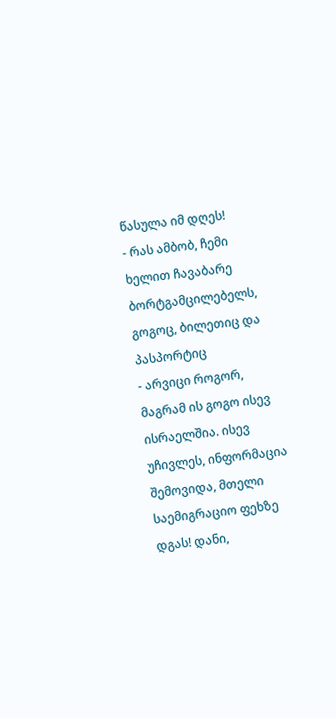წასულა იმ დღეს!
- რას ამბობ, ჩემი ხელით ჩავაბარე ბორტგამცილებელს, გოგოც, ბილეთიც და პასპორტიც
- არვიცი როგორ, მაგრამ ის გოგო ისევ ისრაელშია. ისევ უჩივლეს, ინფორმაცია შემოვიდა, მთელი საემიგრაციო ფეხზე დგას! დანი,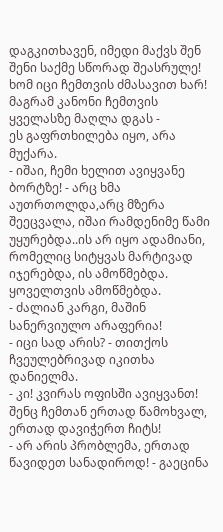დაგკითხავენ, იმედი მაქვს შენ შენი საქმე სწორად შეასრულე! ხომ იცი ჩემთვის ძმასავით ხარ! მაგრამ კანონი ჩემთვის ყველასზე მაღლა დგას -
ეს გაფრთხილება იყო, არა მუქარა.
- იშაი, ჩემი ხელით ავიყვანე ბორტზე! - არც ხმა აუთრთოლდა,არც მზერა შეეცვალა, იშაი რამდენიმე წამი უყურებდა..ის არ იყო ადამიანი, რომელიც სიტყვას მარტივად იჯერებდა, ის ამოწმებდა. ყოველთვის ამოწმებდა.
- ძალიან კარგი, მაშინ სანერვიულო არაფერია!
- იცი სად არის? - თითქოს ჩვეულებრივად იკითხა დანიელმა.
- კი! კვირას ოფისში ავიყვანთ! შენც ჩემთან ერთად წამოხვალ, ერთად დავიჭერთ ჩიტს!
- არ არის პრობლემა, ერთად წავიდეთ სანადიროდ! - გაეცინა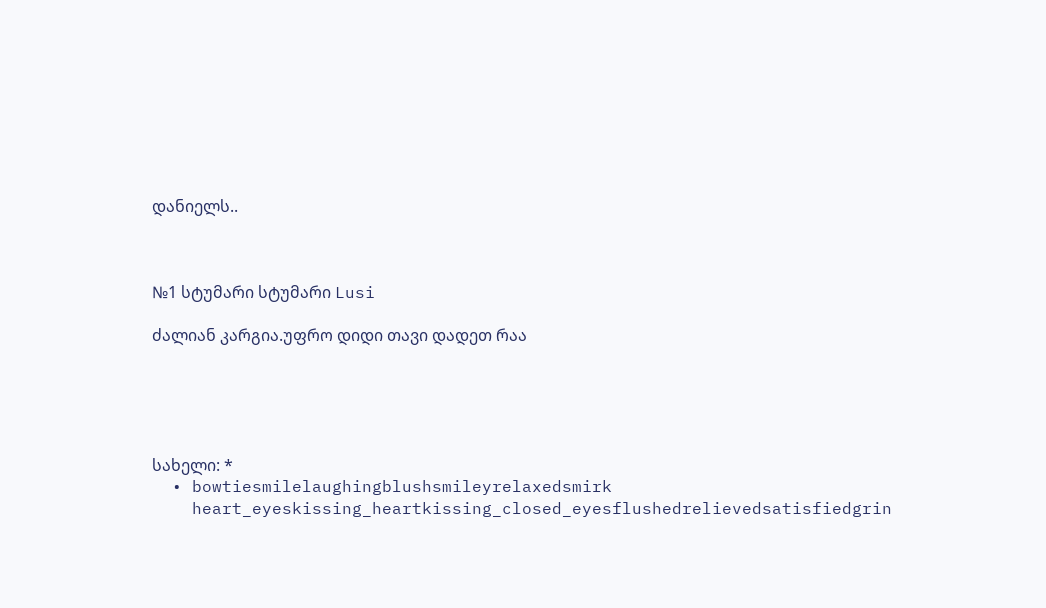დანიელს..



№1 სტუმარი სტუმარი Lusi

ძალიან კარგია.უფრო დიდი თავი დადეთ რაა





სახელი: *
  • bowtiesmilelaughingblushsmileyrelaxedsmirk
    heart_eyeskissing_heartkissing_closed_eyesflushedrelievedsatisfiedgrin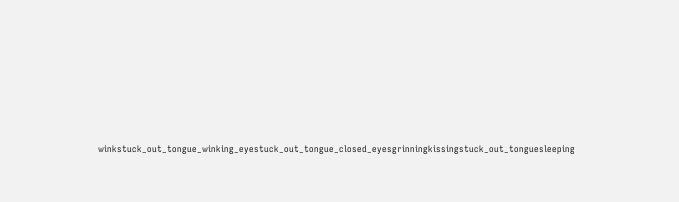winkstuck_out_tongue_winking_eyestuck_out_tongue_closed_eyesgrinningkissingstuck_out_tonguesleeping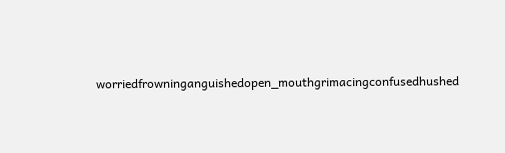worriedfrowninganguishedopen_mouthgrimacingconfusedhushed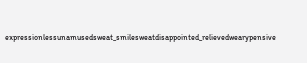expressionlessunamusedsweat_smilesweatdisappointed_relievedwearypensive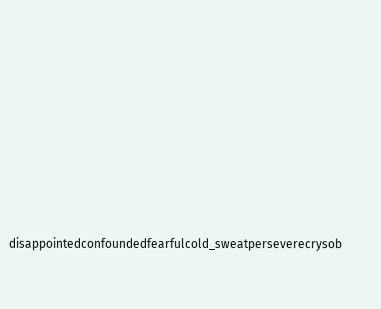disappointedconfoundedfearfulcold_sweatperseverecrysob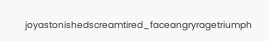joyastonishedscreamtired_faceangryragetriumph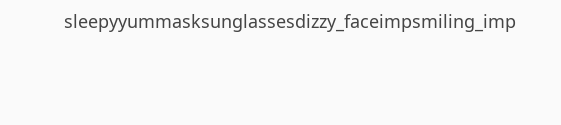sleepyyummasksunglassesdizzy_faceimpsmiling_imp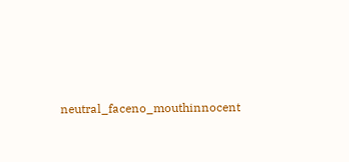neutral_faceno_mouthinnocent